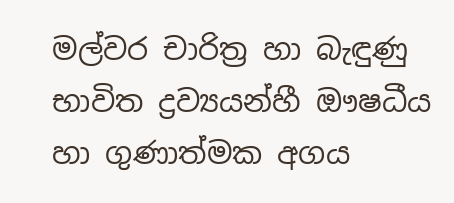මල්වර චාරිත්‍ර හා බැඳුණු භාවිත ද්‍රව්‍යයන්හී ඖෂධීය හා ගුණාත්මක අගය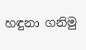හඳුනා ගනිමු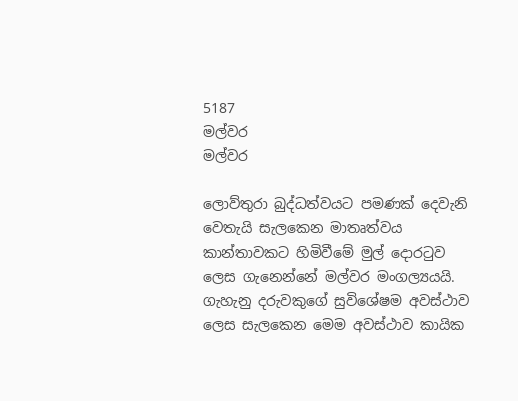5187
මල්වර
මල්වර

ලොව්තුරා බුද්ධත්වයට පමණක්‌ දෙවැනි වෙතැයි සැලකෙන මාතෘත්වය කාන්තාවකට හිමිවීමේ මුල් දොරටුව ලෙස ගැනෙන්නේ මල්වර මංගල්‍යයයි. ගැහැනු දරුවකුගේ සුවිශේෂම අවස්‌ථාව ලෙස සැලකෙන මෙම අවස්‌ථාව කායික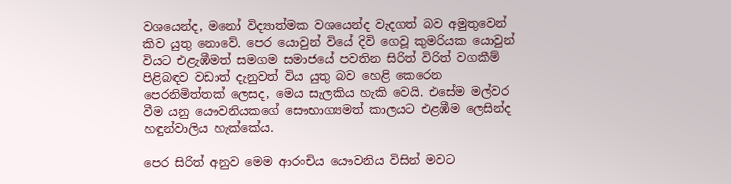වශයෙන්ද, මනෝ විද්‍යාත්මක වශයෙන්ද වැදගත් බව අමුතුවෙන් කිව යුතු නොවේ. පෙර යොවුන් වියේ දිවි ගෙවූ කුමරියක යොවුන් වියට එළැඹීමත් සමගම සමාජයේ පවතින සිරිත් විරිත් වගකීම් පිළිබඳව වඩාත් දැනුවත් විය යුතු බව හෙළි කෙරෙන පෙරනිමිත්තක්‌ ලෙසද, මෙය සැලකිය හැකි වෙයි. එසේම මල්වර වීම යනු යෞවනියකගේ සෞභාග්‍යමත් කාලයට එළඹීම ලෙසින්ද හඳුන්වාලිය හැක්‌කේය.

පෙර සිරිත් අනුව මෙම ආරංචිය යෞවනිය විසින් මවට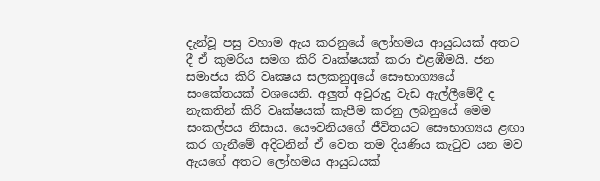දැන්වූ පසු වහාම ඇය කරනුයේ ලෝහමය ආයුධයක්‌ අතට දී ඒ කුමරිය සමග කිරි වෘක්‌ෂයක්‌ කරා එළඹීමයි. ජන සමාජය කිරි වෘක්‍ෂය සලකනුqයේ සෞභාග්‍යයේ සංකේතයක්‌ වශයෙනි. අලුත් අවුරුදු වැඩ ඇල්ලීමේදී ද නැකතින් කිරි වෘක්‌ෂයක්‌ කැපීම කරනු ලබනුයේ මෙම සංකල්පය නිසාය. යෞවනියගේ ජීවිතයට සෞභාග්‍යය ළඟා කර ගැනීමේ අදිටනින් ඒ වෙත තම දියණිය කැටුව යන මව ඇයගේ අතට ලෝහමය ආයුධයක්‌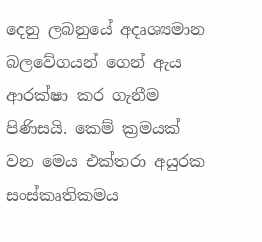දෙනු ලබනුයේ අදෘශ්‍යමාන බලවේගයන් ගෙන් ඇය ආරක්‌ෂා කර ගැනීම පිණිසයි. කෙම් ක්‍රමයක්‌ වන මෙය එක්‌තරා අයුරක සංස්‌කෘතිකමය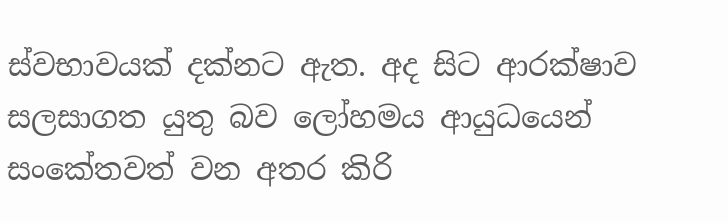ස්‌වභාවයක්‌ දක්‌නට ඇත. අද සිට ආරක්‌ෂාව සලසාගත යුතු බව ලෝහමය ආයුධයෙන් සංකේතවත් වන අතර කිරි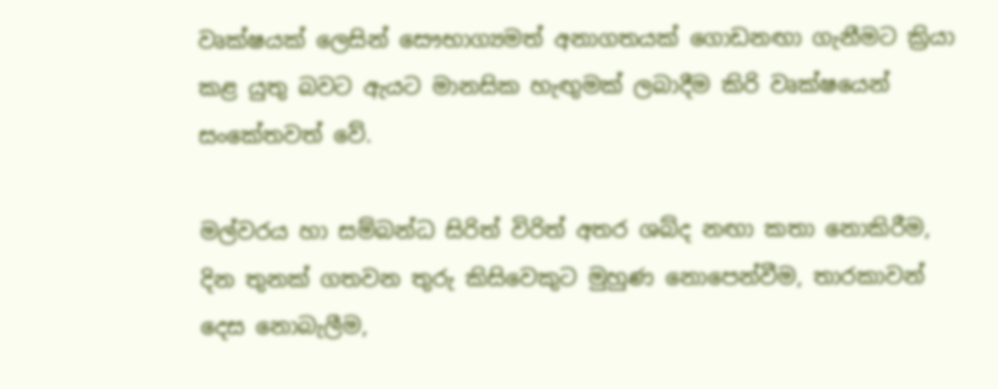වෘක්‌ෂයක්‌ ලෙසින් සෞභාග්‍යමත් අනාගතයක්‌ ගොඩනඟා ගැනීමට ක්‍රියා කළ යුතු බවට ඇයට මානසික හැඟුමක්‌ ලබාදීම කිරි වෘක්‌ෂයෙන් සංකේතවත් වේ.

මල්වරය හා සම්බන්ධ සිරිත් විරිත් අතර ශබ්ද නඟා කතා නොකිරීම, දින තුනක්‌ ගතවන තුරු කිසිවෙකුට මුහුණ නොපෙන්වීම, තාරකාවන් දෙස නොබැලීම,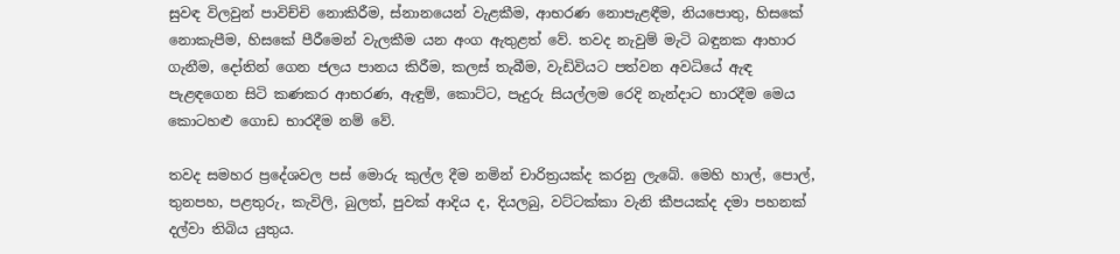සුවඳ විලවුන් පාවිච්චි නොකිරීම, ස්‌නානයෙන් වැළකීම, ආභරණ නොපැළඳීම, නියපොතු, හිසකේ නොකැපීම, හිසකේ පීරීමෙන් වැලකීම යන අංග ඇතුළත් වේ. තවද නැවුම් මැටි බඳුනක ආහාර ගැනීම, දෝතින් ගෙන ජලය පානය කිරීම, කලස්‌ තැබීම, වැඩිවියට පත්වන අවධියේ ඇඳ පැළඳගෙන සිටි කණකර ආභරණ, ඇඳුම්, කොට්‌ට, පැදුරු සියල්ලම රෙදි නැන්දාට භාරදීම මෙය කොටහළු ගොඩ භාරදීම නම් වේ.

තවද සමහර ප්‍රදේශවල පස්‌ මොරු කුල්ල දීම නමින් චාරිත්‍රයක්‌ද කරනු ලැබේ. මෙහි හාල්, පොල්, තුනපහ, පළතුරු, කැවිලි, බුලත්, පුවක්‌ ආදිය ද, දියලබු, වට්‌ටක්‌කා වැනි කීපයක්‌ද දමා පහනක්‌ දල්වා තිබිය යුතුය.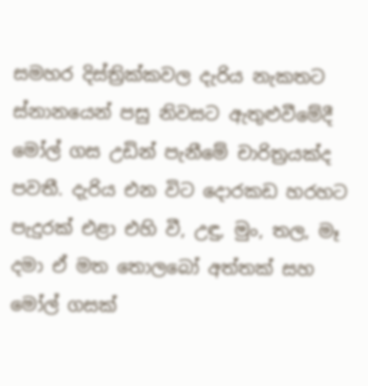සමහර දිස්‌ත්‍රික්‌කවල දැරිය නැකතට ස්‌නානයෙන් පසු නිවසට ඇතුළුවීමේදී මෝල් ගස උඩින් පැනීමේ චාරිත්‍රයක්‌ද පවතී. දැරිය එන විට දොරකඩ හරහට පැදුරක්‌ එළා එහි වී, උඳු, මුං, තල, මෑ දමා ඒ මත තොලබෝ අත්තක්‌ සහ මෝල් ගසක්‌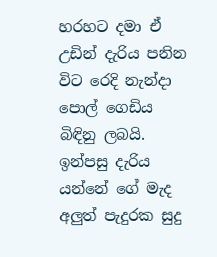හරහට දමා ඒ උඩින් දැරිය පනින විට රෙදි නැන්දා පොල් ගෙඩිය බිඳිනු ලබයි. ඉන්පසු දැරිය යන්නේ ගේ මැද අලුත් පැදුරක සුදු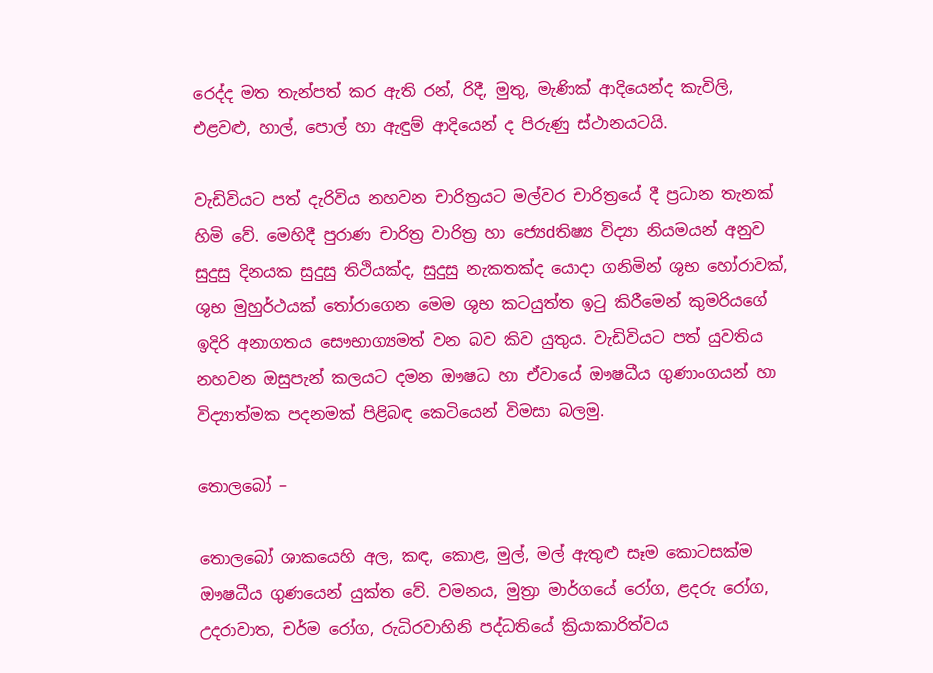රෙද්ද මත තැන්පත් කර ඇති රන්, රිදී, මුතු, මැණික්‌ ආදියෙන්ද කැවිලි, එළවළු, හාල්, පොල් හා ඇඳුම් ආදියෙන් ද පිරුණු ස්‌ථානයටයි.

වැඩිවියට පත් දැරිවිය නහවන චාරිත්‍රයට මල්වර චාරිත්‍රයේ දී ප්‍රධාන තැනක්‌ හිමි වේ. මෙහිදී පුරාණ චාරිත්‍ර වාරිත්‍ර හා ජ්‍යෙdතිෂ්‍ය විද්‍යා නියමයන් අනුව සුදුසු දිනයක සුදුසු තිථියක්‌ද, සුදුසු නැකතක්‌ද යොදා ගනිමින් ශුභ හෝරාවක්‌, ශුභ මුහුර්ථයක්‌ තෝරාගෙන මෙම ශුභ කටයුත්ත ඉටු කිරීමෙන් කුමරියගේ ඉදිරි අනාගතය සෞභාග්‍යමත් වන බව කිව යුතුය. වැඩිවියට පත් යුවතිය නහවන ඔසුපැන් කලයට දමන ඖෂධ හා ඒවායේ ඖෂධීය ගුණාංගයන් හා විද්‍යාත්මක පදනමක්‌ පිළිබඳ කෙටියෙන් විමසා බලමු.

තොලබෝ –

තොලබෝ ශාකයෙහි අල, කඳ, කොළ, මුල්, මල් ඇතුළු සෑම කොටසක්‌ම ඖෂධීය ගුණයෙන් යුක්‌ත වේ. වමනය, මුත්‍රා මාර්ගයේ රෝග, ළදරු රෝග, උදරාවාත, චර්ම රෝග, රුධිරවාහිනි පද්ධතියේ ක්‍රියාකාරිත්වය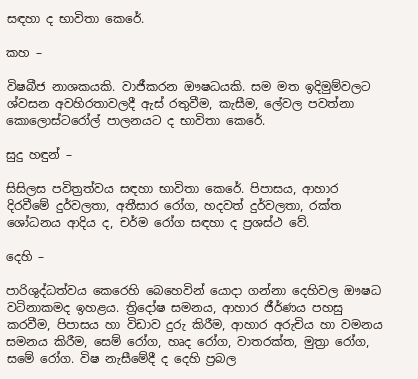සඳහා ද භාවිතා කෙරේ.

කහ –

විෂබීජ නාශකයකි. වාජීකරන ඖෂධයකි. සම මත ඉදිමුම්වලට ශ්වසන අවහිරතාවලදී ඇස්‌ රතුවීම, කැසීම, ලේවල පවත්නා කොලොස්‌ටරෝල් පාලනයට ද භාවිතා කෙරේ.

සුදු හඳුන් –

සිසිලස පවිත්‍රත්වය සඳහා භාවිතා කෙරේ. පිපාසය, ආහාර දිරවීමේ දුර්වලතා, අතීසාර රෝග, හදවත් දුර්වලතා, රක්‌ත ශෝධනය ආදිය ද, චර්ම රෝග සඳහා ද ප්‍රශස්‌ථ වේ.

දෙහි –

පාරිශුද්ධත්වය කෙරෙහි බෙහෙවින් යොදා ගන්නා දෙහිවල ඖෂධ වටිනාකමද ඉහළය. ත්‍රිදෝෂ සමනය, ආහාර ජීර්ණය පහසු කරවීම, පිපාසය හා විඩාව දුරු කිරීම, ආහාර අරුචිය හා වමනය සමනය කිරීම, සෙම් රෝග, හෘද රෝග, වාතරක්‌ත, මුත්‍රා රෝග, සමේ රෝග. විෂ නැසීමේදී ද දෙහි ප්‍රබල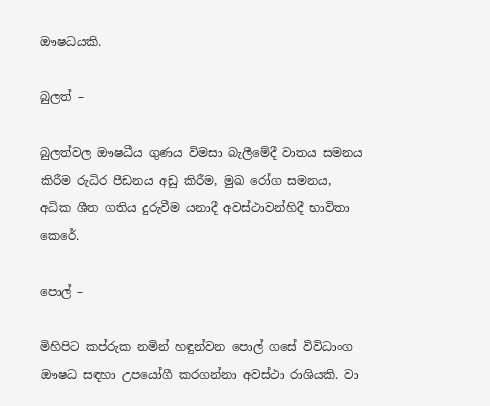ඖෂධයකි.

බුලත් –

බුලත්වල ඖෂධීය ගුණය විමසා බැලීමේදී වාතය සමනය කිරීම රුධිර පීඩනය අඩු කිරීම, මුඛ රෝග සමනය, අධික ශීත ගතිය දුරුවීම යනාදී අවස්‌ථාවන්හිදී භාවිතා කෙරේ.

පොල් –

මිහිපිට කප්රුක නමින් හඳුන්වන පොල් ගසේ විවිධාංග ඖෂධ සඳහා උපයෝගී කරගන්නා අවස්‌ථා රාශියකි. වා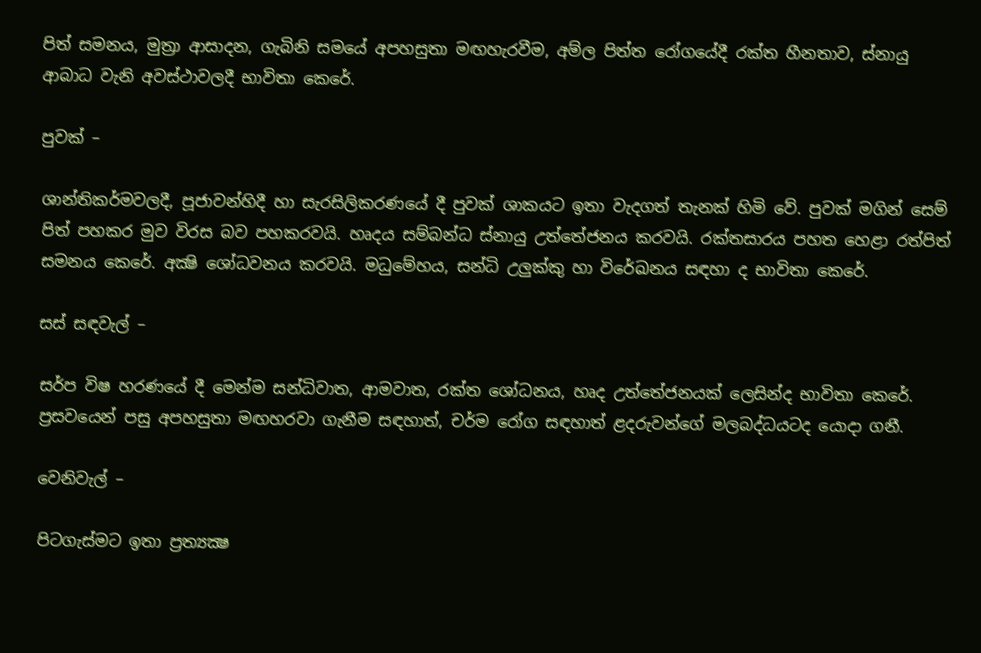පිත් සමනය, මුත්‍රා ආසාදන, ගැබිනි සමයේ අපහසුතා මඟහැරවීම, අම්ල පිත්ත රෝගයේදී රක්‌ත හීනතාව, ස්‌නායු ආබාධ වැනි අවස්‌ථාවලදී භාවිතා කෙරේ.

පුවක්‌ –

ශාන්තිකර්මවලදී, පූජාවන්හිදී හා සැරසිලිකරණයේ දී පුවක්‌ ශාකයට ඉතා වැදගත් තැනක්‌ හිමි වේ. පුවක්‌ මගින් සෙම් පිත් පහකර මුව විරස බව පහකරවයි. හෘදය සම්බන්ධ ස්‌නායු උත්තේජනය කරවයි. රක්‌තසාරය පහත හෙළා රත්පිත් සමනය කෙරේ. අක්‍ෂි ශෝධවනය කරවයි. මධුමේහය, සන්ධි උලුක්‌කු හා විරේඛනය සඳහා ද භාවිතා කෙරේ.

සස්‌ සඳවැල් –

සර්ප විෂ හරණයේ දී මෙන්ම සන්ධිවාත, ආමවාත, රක්‌ත ශෝධනය, හෘද උත්තේජනයක්‌ ලෙසින්ද භාවිතා කෙරේ. ප්‍රසවයෙන් පසු අපහසුතා මඟහරවා ගැනීම සඳහාත්, චර්ම රෝග සඳහාත් ළදරුවන්ගේ මලබද්ධයටද යොදා ගනී.

වෙනිවැල් –

පිටගැස්‌මට ඉතා ප්‍රත්‍යක්‍ෂ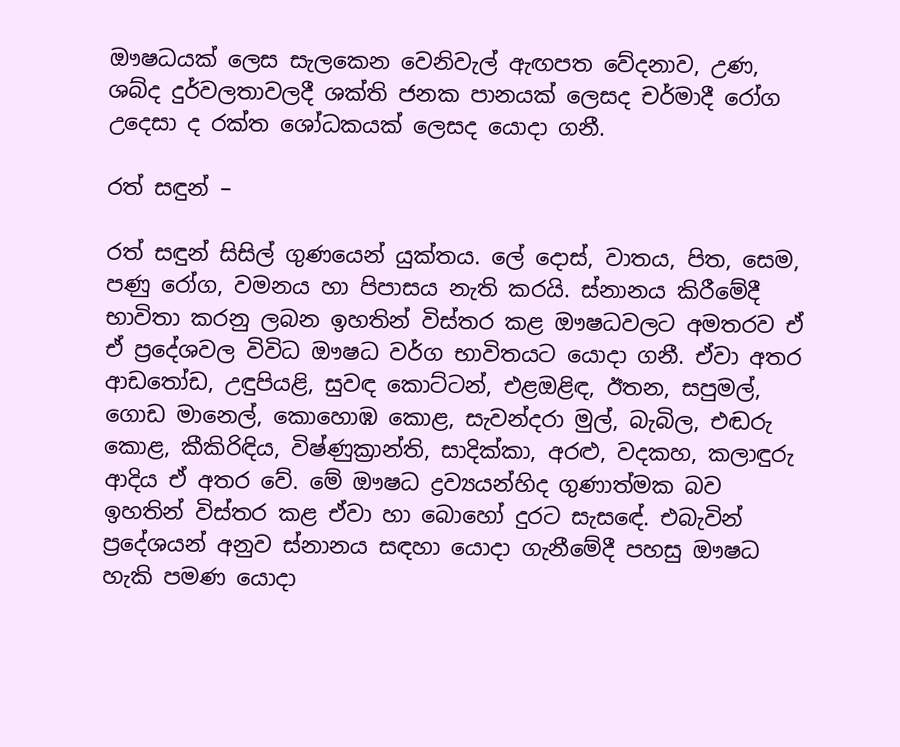ඖෂධයක්‌ ලෙස සැලකෙන වෙනිවැල් ඇඟපත වේදනාව, උණ, ශබ්ද දුර්වලතාවලදී ශක්‌ති ජනක පානයක්‌ ලෙසද චර්මාදී රෝග උදෙසා ද රක්‌ත ශෝධකයක්‌ ලෙසද යොදා ගනී.

රත් සඳුන් –

රත් සඳුන් සිසිල් ගුණයෙන් යුක්‌තය. ලේ දොස්‌, වාතය, පිත, සෙම, පණු රෝග, වමනය හා පිපාසය නැති කරයි. ස්‌නානය කිරීමේදී භාවිතා කරනු ලබන ඉහතින් විස්‌තර කළ ඖෂධවලට අමතරව ඒ ඒ ප්‍රදේශවල විවිධ ඖෂධ වර්ග භාවිතයට යොදා ගනී. ඒවා අතර ආඩතෝඩ, උඳුපියළි, සුවඳ කොට්‌ටන්, එළඔළිඳ, ඊතන, සපුමල්, ගොඩ මානෙල්, කොහොඹ කොළ, සැවන්දරා මුල්, බැබිල, එඬරු කොළ, කීකිරිඳිය, විෂ්ණුක්‍රාන්ති, සාදික්‌කා, අරළු, වදකහ, කලාඳුරු ආදිය ඒ අතර වේ. මේ ඖෂධ ද්‍රව්‍යයන්හිද ගුණාත්මක බව ඉහතින් විස්‌තර කළ ඒවා හා බොහෝ දුරට සැසඳේ. එබැවින් ප්‍රදේශයන් අනුව ස්‌නානය සඳහා යොදා ගැනීමේදී පහසු ඖෂධ හැකි පමණ යොදා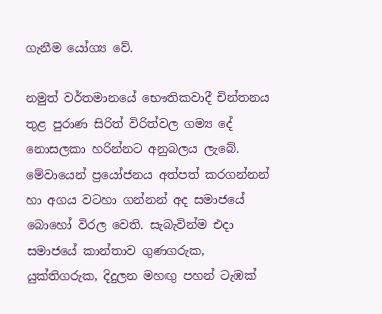ගැනීම යෝග්‍ය වේ.

නමුත් වර්තමානයේ භෞතිකවාදී චින්තනය තුළ පුරාණ සිරිත් විරිත්වල ගම්‍ය දේ නොසලකා හරින්නට අනුබලය ලැබේ. මේවායෙන් ප්‍රයෝජනය අත්පත් කරගන්නන් හා අගය වටහා ගන්නන් අද සමාජයේ බොහෝ විරල වෙති. සැබැවින්ම එදා සමාජයේ කාන්තාව ගුණගරුක, යුක්‌තිගරුක, දිදුලන මහඟු පහන් ටැඹක්‌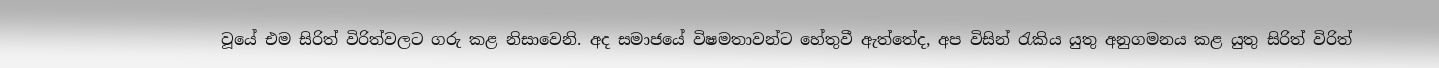වූයේ එම සිරිත් විරිත්වලට ගරු කළ නිසාවෙනි. අද සමාජයේ විෂමතාවන්ට හේතුවී ඇත්තේද, අප විසින් රැකිය යුතු අනුගමනය කළ යුතු සිරිත් විරිත්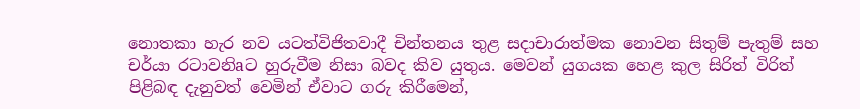නොතකා හැර නව යටත්විජිතවාදී චින්තනය තුළ සදාචාරාත්මක නොවන සිතුම් පැතුම් සහ චර්යා රටාවනිaට හුරුවීම නිසා බවද කිව යුතුය. මෙවන් යුගයක හෙළ කුල සිරිත් විරිත් පිළිබඳ දැනුවත් වෙමින් ඒවාට ගරු කිරීමෙන්,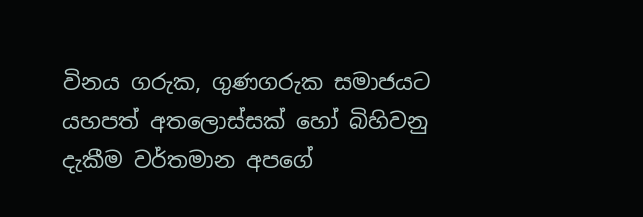විනය ගරුක, ගුණගරුක සමාජයට යහපත් අතලොස්‌සක්‌ හෝ බිහිවනු දැකීම වර්තමාන අපගේ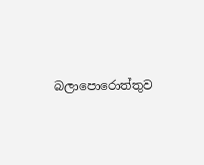බලාපොරොත්තුව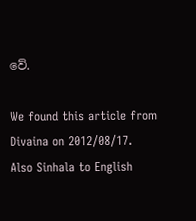වේ.

We found this article from Divaina on 2012/08/17.
Also Sinhala to English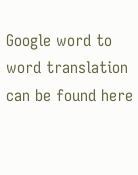Google word to word translation can be found here